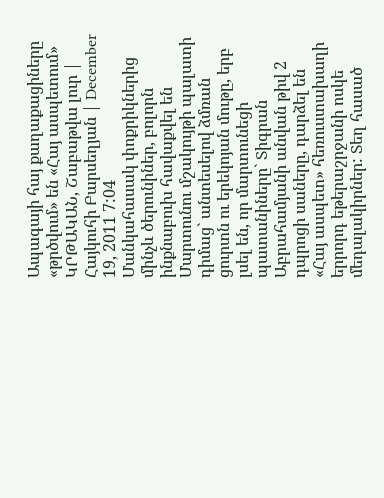Ապագայի հայ քաղաքացիները «թրծվում» են «Հայ ասպետում»
ԿՐԹԱԿԱՆ, Շաբաթվա լուր | Հայկուհի Բարսեղյան | December 19, 2011 7:04
Մանկահասակ փոքրիկներից մինչև ծերունիներ, բոլորն ինքնաբուխ հավաքվել են Մարտունու մշակույթի պալատի դիմաց` անտեսելով ձմռան ցուրտն ու երեկոյան մութը, երբ լսել են, որ մարտունեցի պատանիները` Տիգրան Աբրահամյանի անվան թիվ 2 դպրոցի սաները, դարձել են «Հայ ասպետ» հեռուստախաղի երրորդ եթերաշրջանի ոսկե մեդալակիրներ: Տեղ հասած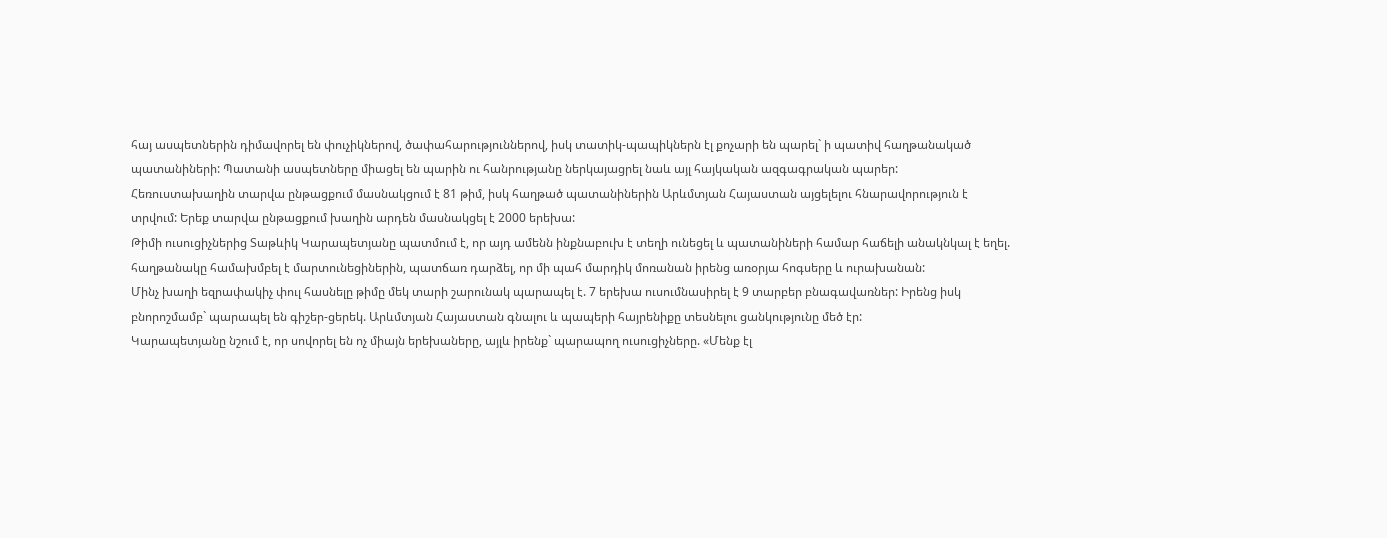հայ ասպետներին դիմավորել են փուչիկներով, ծափահարություններով, իսկ տատիկ-պապիկներն էլ քոչարի են պարել` ի պատիվ հաղթանակած պատանիների: Պատանի ասպետները միացել են պարին ու հանրությանը ներկայացրել նաև այլ հայկական ազգագրական պարեր:
Հեռուստախաղին տարվա ընթացքում մասնակցում է 81 թիմ, իսկ հաղթած պատանիներին Արևմտյան Հայաստան այցելելու հնարավորություն է տրվում: Երեք տարվա ընթացքում խաղին արդեն մասնակցել է 2000 երեխա:
Թիմի ուսուցիչներից Տաթևիկ Կարապետյանը պատմում է, որ այդ ամենն ինքնաբուխ է տեղի ունեցել և պատանիների համար հաճելի անակնկալ է եղել. հաղթանակը համախմբել է մարտունեցիներին, պատճառ դարձել, որ մի պահ մարդիկ մոռանան իրենց առօրյա հոգսերը և ուրախանան:
Մինչ խաղի եզրափակիչ փուլ հասնելը թիմը մեկ տարի շարունակ պարապել է. 7 երեխա ուսումնասիրել է 9 տարբեր բնագավառներ: Իրենց իսկ բնորոշմամբ` պարապել են գիշեր-ցերեկ. Արևմտյան Հայաստան գնալու և պապերի հայրենիքը տեսնելու ցանկությունը մեծ էր:
Կարապետյանը նշում է, որ սովորել են ոչ միայն երեխաները, այլև իրենք` պարապող ուսուցիչները. «Մենք էլ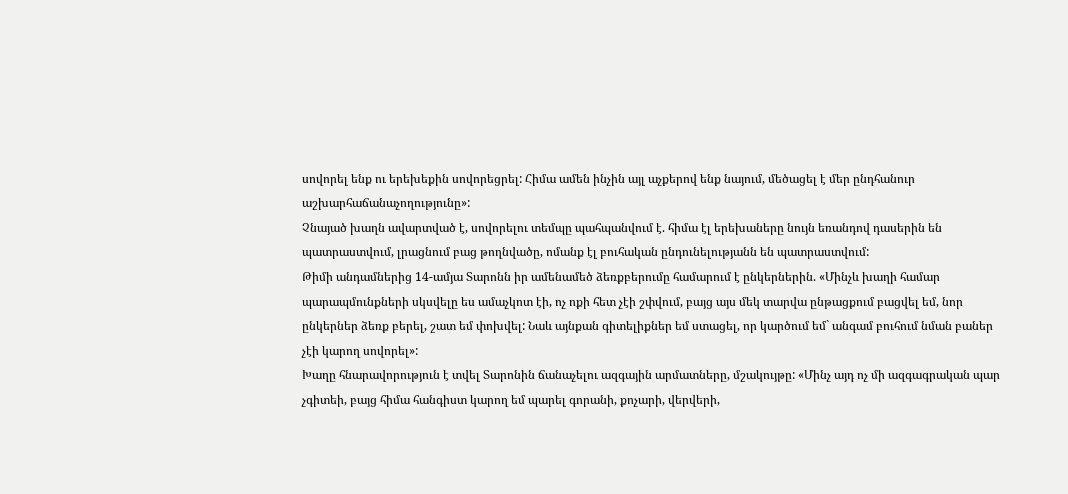սովորել ենք ու երեխեքին սովորեցրել: Հիմա ամեն ինչին այլ աչքերով ենք նայում, մեծացել է մեր ընդհանուր աշխարհաճանաչողությունը»:
Չնայած խաղն ավարտված է, սովորելու տեմպը պահպանվում է. հիմա էլ երեխաները նույն եռանդով դասերին են պատրաստվում, լրացնում բաց թողնվածը, ոմանք էլ բուհական ընդունելությանն են պատրաստվում:
Թիմի անդամներից 14-ամյա Տարոնն իր ամենամեծ ձեռքբերումը համարում է ընկերներին. «Մինչև խաղի համար պարապմունքների սկսվելը ես ամաչկոտ էի, ոչ ոքի հետ չէի շփվում, բայց այս մեկ տարվա ընթացքում բացվել եմ, նոր ընկերներ ձեռք բերել, շատ եմ փոխվել: Նաև այնքան գիտելիքներ եմ ստացել, որ կարծում եմ` անգամ բուհում նման բաներ չէի կարող սովորել»:
Խաղը հնարավորություն է տվել Տարոնին ճանաչելու ազգային արմատները, մշակույթը: «Մինչ այդ ոչ մի ազգագրական պար չգիտեի, բայց հիմա հանգիստ կարող եմ պարել գորանի, քոչարի, վերվերի,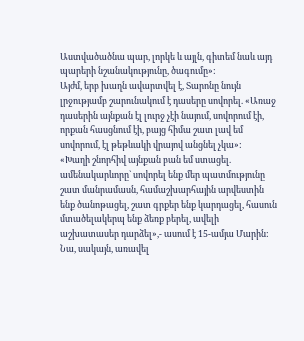Աստվածածնա պար, լորկե և այլն, գիտեմ նաև այդ պարերի նշանակությունը, ծագումը»:
Այժմ, երբ խաղն ավարտվել է, Տարոնը նույն լրջությամբ շարունակում է դասերը սովորել. «Առաջ դասերին այնքան էլ լուրջ չէի նայում, սովորում էի, որքան հասցնում էի, բայց հիմա շատ լավ եմ սովորում, էլ թեթևակի վրայով անցնել չկա»:
«Խաղի շնորհիվ այնքան բան եմ ստացել. ամենակարևորը` սովորել ենք մեր պատմությունը շատ մանրամասն, համաշխարհային արվեստին ենք ծանոթացել, շատ գրքեր ենք կարդացել, հասուն մտածելակերպ ենք ձեռք բերել, ավելի աշխատասեր դարձել»,- ասում է 15-ամյա Մարին: Նա, սակայն, առավել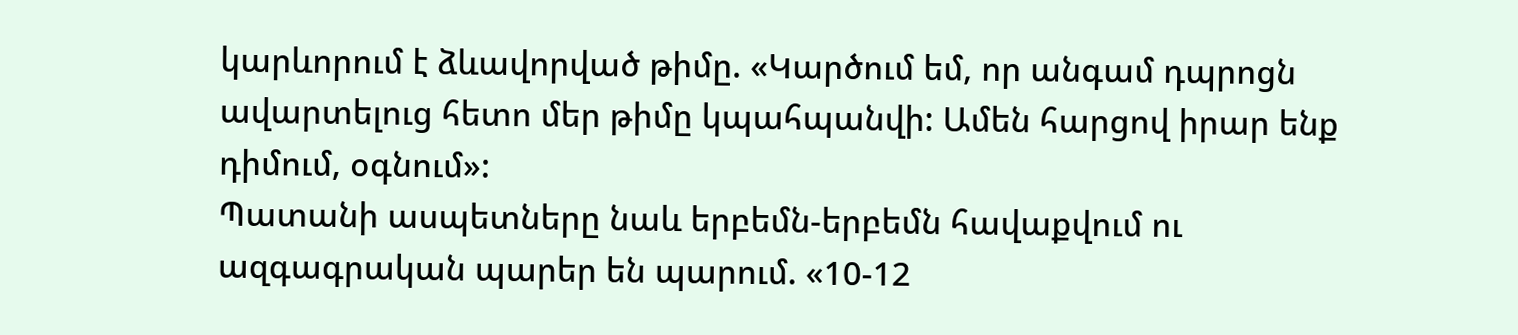կարևորում է ձևավորված թիմը. «Կարծում եմ, որ անգամ դպրոցն ավարտելուց հետո մեր թիմը կպահպանվի: Ամեն հարցով իրար ենք դիմում, օգնում»:
Պատանի ասպետները նաև երբեմն-երբեմն հավաքվում ու ազգագրական պարեր են պարում. «10-12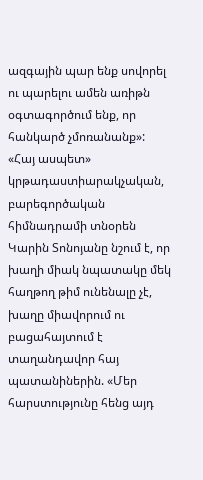ազգային պար ենք սովորել ու պարելու ամեն առիթն օգտագործում ենք, որ հանկարծ չմոռանանք»:
«Հայ ասպետ» կրթադաստիարակչական, բարեգործական հիմնադրամի տնօրեն Կարին Տոնոյանը նշում է, որ խաղի միակ նպատակը մեկ հաղթող թիմ ունենալը չէ, խաղը միավորում ու բացահայտում է տաղանդավոր հայ պատանիներին. «Մեր հարստությունը հենց այդ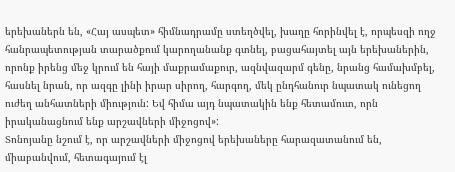երեխաներն են, «Հայ ասպետ» հիմնադրամը ստեղծվել, խաղը հորինվել է, որպեսզի ողջ հանրապետության տարածքում կարողանանք գտնել, բացահայտել այն երեխաներին, որոնք իրենց մեջ կրում են հայի մաքրամաքուր, ազնվազարմ գենը, նրանց համախմբել, հասնել նրան, որ ազգը լինի իրար սիրող, հարգող, մեկ ընդհանուր նպատակ ունեցող ուժեղ անհատների միություն: Եվ հիմա այդ նպատակին ենք հետամուտ, որն իրականացնում ենք արշավների միջոցով»:
Տոնոյանը նշում է, որ արշավների միջոցով երեխաները հարազատանում են, միաբանվում, հետագայում էլ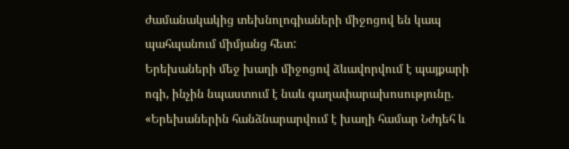ժամանակակից տեխնոլոգիաների միջոցով են կապ պահպանում միմյանց հետ:
Երեխաների մեջ խաղի միջոցով ձևավորվում է պայքարի ոգի, ինչին նպաստում է նաև գաղափարախոսությունը. «Երեխաներին հանձնարարվում է խաղի համար Նժդեհ և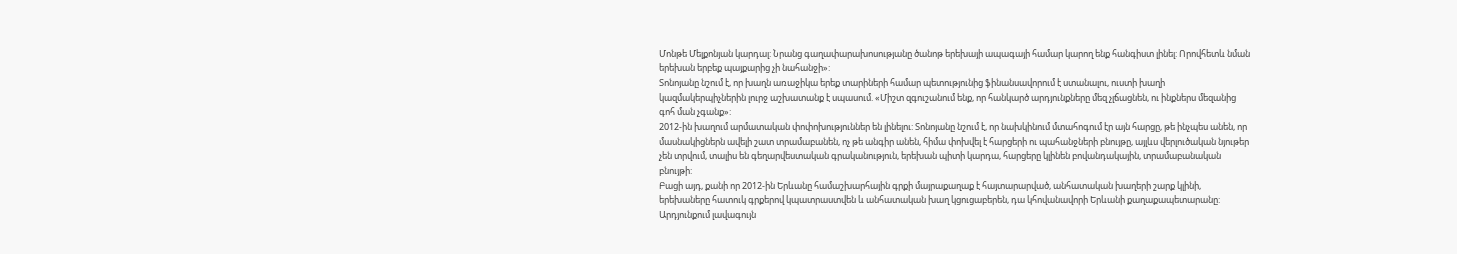Մոնթե Մելքոնյան կարդալ: Նրանց գաղափարախոսությանը ծանոթ երեխայի ապագայի համար կարող ենք հանգիստ լինել: Որովհետև նման երեխան երբեք պայքարից չի նահանջի»:
Տոնոյանը նշում է, որ խաղն առաջիկա երեք տարիների համար պետությունից ֆինանսավորում է ստանալու, ուստի խաղի կազմակերպիչներին լուրջ աշխատանք է սպասում. «Միշտ զգուշանում ենք, որ հանկարծ արդյունքները մեզ չլճացնեն, ու ինքներս մեզանից գոհ ման չգանք»:
2012-ին խաղում արմատական փոփոխություններ են լինելու: Տոնոյանը նշում է, որ նախկինում մտահոգում էր այն հարցը, թե ինչպես անեն, որ մասնակիցներն ավելի շատ տրամաբանեն, ոչ թե անգիր անեն, հիմա փոխվել է հարցերի ու պահանջների բնույթը, այլևս վերլուծական նյութեր չեն տրվում, տալիս են գեղարվեստական գրականություն, երեխան պիտի կարդա, հարցերը կլինեն բովանդակային, տրամաբանական բնույթի:
Բացի այդ, քանի որ 2012-ին Երևանը համաշխարհային գրքի մայրաքաղաք է հայտարարված, անհատական խաղերի շարք կլինի, երեխաները հատուկ գրքերով կպատրաստվեն և անհատական խաղ կցուցաբերեն, դա կհովանավորի Երևանի քաղաքապետարանը: Արդյունքում լավագույն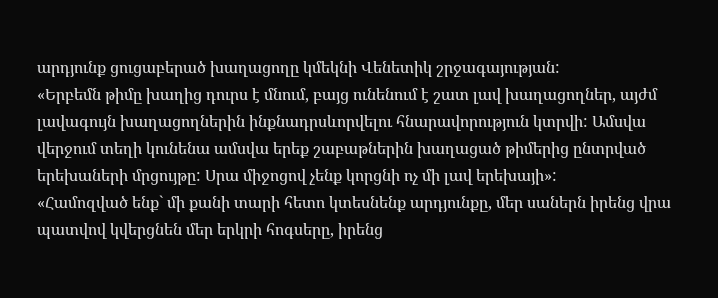արդյունք ցուցաբերած խաղացողը կմեկնի Վենետիկ շրջագայության:
«Երբեմն թիմը խաղից դուրս է մնում, բայց ունենում է շատ լավ խաղացողներ, այժմ լավագույն խաղացողներին ինքնադրսևորվելու հնարավորություն կտրվի: Ամսվա վերջում տեղի կունենա ամսվա երեք շաբաթներին խաղացած թիմերից ընտրված երեխաների մրցույթը: Սրա միջոցով չենք կորցնի ոչ մի լավ երեխայի»:
«Համոզված ենք` մի քանի տարի հետո կտեսնենք արդյունքը, մեր սաներն իրենց վրա պատվով կվերցնեն մեր երկրի հոգսերը, իրենց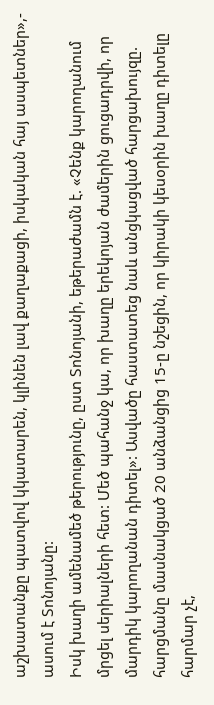աշխատանքը պատվով կկատարեն, կլինեն լավ քաղաքացի, իսկական հայ ասպետներ»,- ասում է Տոնոյանը:
Իսկ խաղի ամենամեծ թերությունը, ըստ Տոնոյանի, եթերաժամն է. «Չենք կարողանում մրցել սերիալների հետ: Մեծ պահանջ կա, որ խաղը երեկոյան ժամերին ցուցադրվի, որ մարդիկ կարողանան դիտել»: Ասվածը հաստատեց նաև անցկացված հարցախույզը. հարցմանը մասնակցած 20 անձանցից 15-ը նշեցին, որ կիրակի կեսօրին խաղը դիտելը հարմար չէ,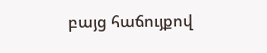բայց հաճույքով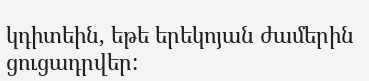կդիտեին, եթե երեկոյան ժամերին ցուցադրվեր: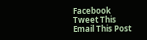Facebook
Tweet This
Email This Post